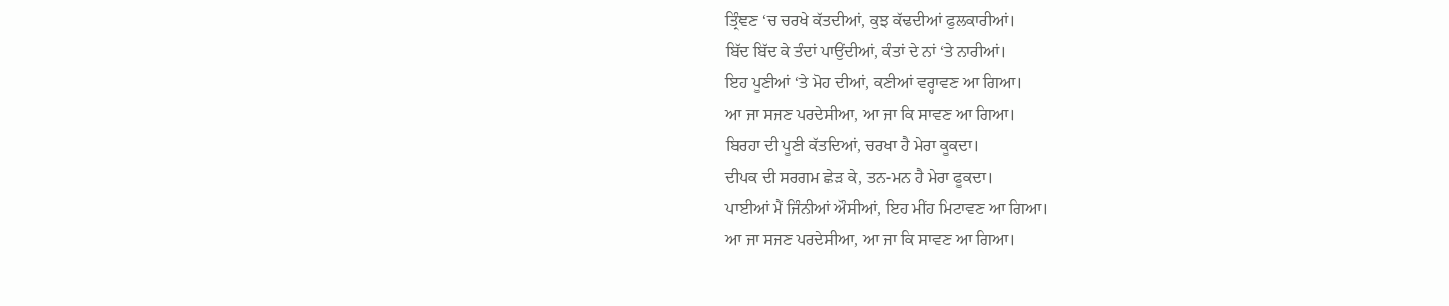ਤ੍ਰਿੰਞਣ ‘ਚ ਚਰਖੇ ਕੱਤਦੀਆਂ, ਕੁਝ ਕੱਢਦੀਆਂ ਫੁਲਕਾਰੀਆਂ।
ਬਿੱਦ ਬਿੱਦ ਕੇ ਤੰਦਾਂ ਪਾਉਂਦੀਆਂ, ਕੰਤਾਂ ਦੇ ਨਾਂ ‘ਤੇ ਨਾਰੀਆਂ।
ਇਹ ਪੂਣੀਆਂ ‘ਤੇ ਮੋਹ ਦੀਆਂ, ਕਣੀਆਂ ਵਰ੍ਹਾਵਣ ਆ ਗਿਆ।
ਆ ਜਾ ਸਜਣ ਪਰਦੇਸੀਆ, ਆ ਜਾ ਕਿ ਸਾਵਣ ਆ ਗਿਆ।
ਬਿਰਹਾ ਦੀ ਪੂਣੀ ਕੱਤਦਿਆਂ, ਚਰਖਾ ਹੈ ਮੇਰਾ ਕੂਕਦਾ।
ਦੀਪਕ ਦੀ ਸਰਗਮ ਛੇੜ ਕੇ, ਤਨ-ਮਨ ਹੈ ਮੇਰਾ ਫੂਕਦਾ।
ਪਾਈਆਂ ਮੈਂ ਜਿੰਨੀਆਂ ਔਸੀਆਂ, ਇਹ ਮੀਂਹ ਮਿਟਾਵਣ ਆ ਗਿਆ।
ਆ ਜਾ ਸਜਣ ਪਰਦੇਸੀਆ, ਆ ਜਾ ਕਿ ਸਾਵਣ ਆ ਗਿਆ।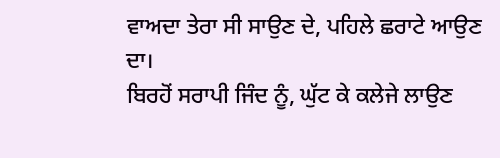ਵਾਅਦਾ ਤੇਰਾ ਸੀ ਸਾਉਣ ਦੇ, ਪਹਿਲੇ ਛਰਾਟੇ ਆਉਣ ਦਾ।
ਬਿਰਹੋਂ ਸਰਾਪੀ ਜਿੰਦ ਨੂੰ, ਘੁੱਟ ਕੇ ਕਲੇਜੇ ਲਾਉਣ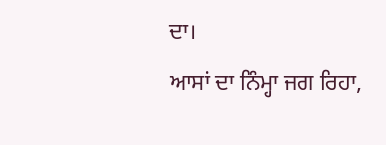ਦਾ।
ਆਸਾਂ ਦਾ ਨਿੰਮ੍ਹਾ ਜਗ ਰਿਹਾ,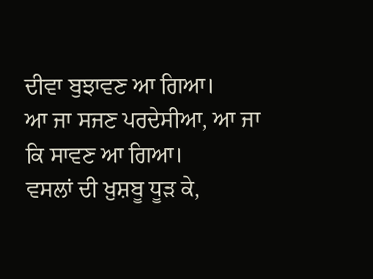ਦੀਵਾ ਬੁਝਾਵਣ ਆ ਗਿਆ।
ਆ ਜਾ ਸਜਣ ਪਰਦੇਸੀਆ, ਆ ਜਾ ਕਿ ਸਾਵਣ ਆ ਗਿਆ।
ਵਸਲਾਂ ਦੀ ਖ਼ੁਸ਼ਬੂ ਧੂੜ ਕੇ,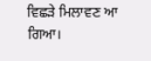ਵਿਛੜੇ ਮਿਲਾਵਣ ਆ ਗਿਆ।